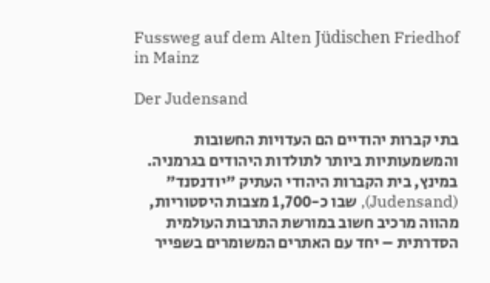Fussweg auf dem Alten Jüdischen Friedhof in Mainz

Der Judensand

בתי קברות יהודיים הם העדויות החשובות והמשמעותיות ביותר לתולדות היהודים בגרמניה. במינץ, בית הקברות היהודי העתיק "יודנסנד" (Judensand), שבו כ-1,700 מצבות היסטוריות, מהווה מרכיב חשוב במורשת התרבות העולמית הסדרתית – יחד עם האתרים המשומרים בשפייר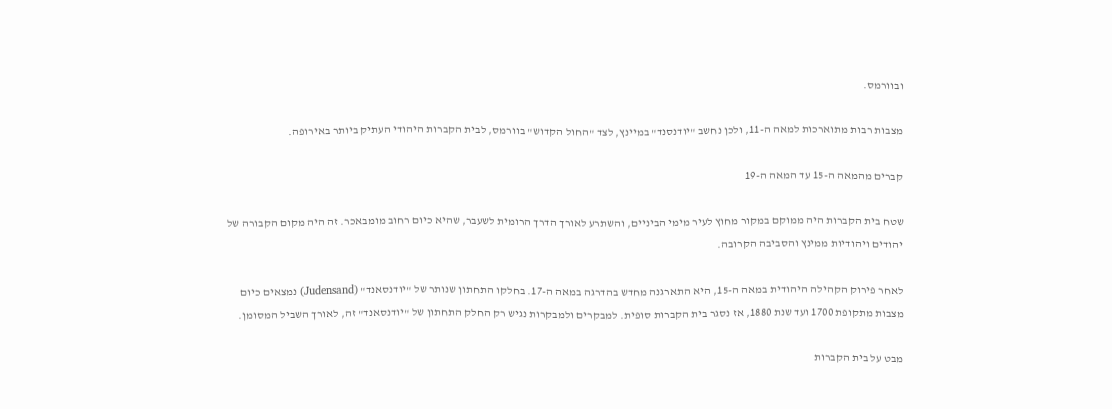ובוורמס.

מצבות רבות מתוארכות למאה ה-11, ולכן נחשב "יודנסנד" במיינץ, לצד "החול הקדוש" בוורמס, לבית הקברות היהודי העתיק ביותר באירופה.

קברים מהמאה ה-15 עד המאה ה-19

שטח בית הקברות היה ממוקם במקור מחוץ לעיר מימי הביניים, והשתרע לאורך הדרך הרומית לשעבר, שהיא כיום רחוב מומבאכר. זה היה מקום הקבורה של יהודים ויהודיות ממינץ והסביבה הקרובה.

לאחר פירוק הקהילה היהודית במאה ה-15, היא התארגנה מחדש בהדרגה במאה ה-17. בחלקו התחתון שנותר של "יודנסאנד" (Judensand) נמצאים כיום מצבות מתקופת 1700 ועד שנת 1880, אז נסגר בית הקברות סופית. למבקרים ולמבקרות נגיש רק החלק התחתון של "יודנסאנד" זה, לאורך השביל המסומן.

מבט על בית הקברות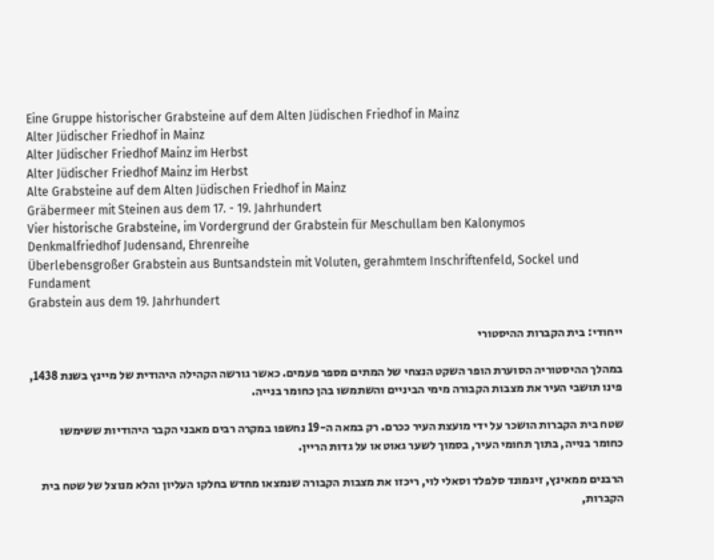Eine Gruppe historischer Grabsteine auf dem Alten Jüdischen Friedhof in Mainz
Alter Jüdischer Friedhof in Mainz
Alter Jüdischer Friedhof Mainz im Herbst
Alter Jüdischer Friedhof Mainz im Herbst
Alte Grabsteine auf dem Alten Jüdischen Friedhof in Mainz
Gräbermeer mit Steinen aus dem 17. - 19. Jahrhundert
Vier historische Grabsteine, im Vordergrund der Grabstein für Meschullam ben Kalonymos
Denkmalfriedhof Judensand, Ehrenreihe
Überlebensgroßer Grabstein aus Buntsandstein mit Voluten, gerahmtem Inschriftenfeld, Sockel und Fundament
Grabstein aus dem 19. Jahrhundert

ייחודי: בית הקברות ההיסטורי

במהלך ההיסטוריה הסוערת הופר השקט הנצחי של המתים מספר פעמים. כאשר גורשה הקהילה היהודית של מיינץ בשנת 1438, פינו תושבי העיר את מצבות הקבורה מימי הביניים והשתמשו בהן כחומר בנייה.

שטח בית הקברות הושכר על ידי מועצת העיר ככרם. רק במאה ה-19 נחשפו במקרה רבים מאבני הקבר היהודיות ששימשו כחומר בנייה, בתוך תחומי העיר, בסמוך לשער גאוט או על גדות הריין.

הרבנים ממאינץ, זיגמונד סלפלד וסאלי לוי, ריכזו את מצבות הקבורה שנמצאו מחדש בחלקו העליון והלא מנוצל של שטח בית הקברות,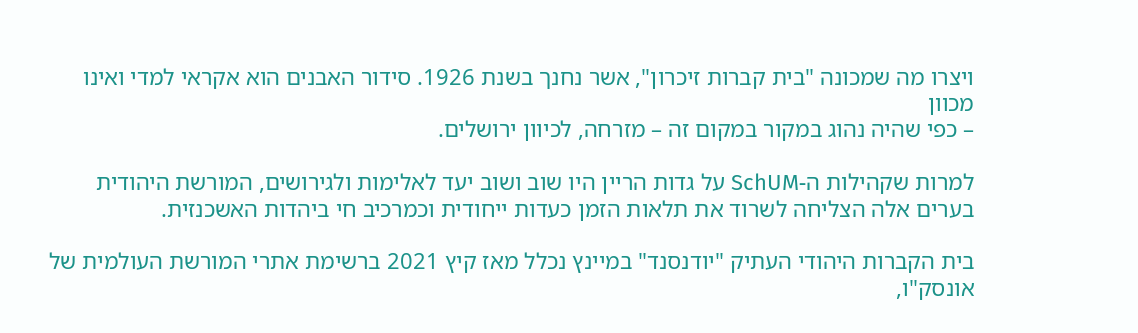ויצרו מה שמכונה "בית קברות זיכרון", אשר נחנך בשנת 1926. סידור האבנים הוא אקראי למדי ואינו מכוון
– כפי שהיה נהוג במקור במקום זה – מזרחה, לכיוון ירושלים.

למרות שקהילות ה-SchUM על גדות הריין היו שוב ושוב יעד לאלימות ולגירושים, המורשת היהודית בערים אלה הצליחה לשרוד את תלאות הזמן כעדות ייחודית וכמרכיב חי ביהדות האשכנזית.

בית הקברות היהודי העתיק "יודנסנד" במיינץ נכלל מאז קיץ 2021 ברשימת אתרי המורשת העולמית של אונסק"ו,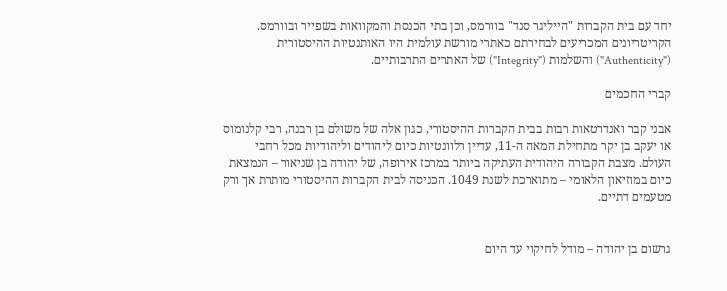יחד עם בית הקברות "הייליגר סנד" בוורמס, וכן בתי הכנסת והמקוואות בשפייר ובוורמס. הקריטריונים המכריעים לבחירתם כאתרי מורשת עולמית היו האותנטיות ההיסטורית ("Authenticity") והשלמות ("Integrity") של האתרים התרבותיים.

קברי החכמים

אבני קבר ואנדרטאות רבות בבית הקברות ההיסטורי, כגון אלה של משולם בן רבנה, רבי קלנומוס או יעקב בן יקר מתחילת המאה ה-11, עדיין רלוונטיות כיום ליהודים וליהודיות מכל רחבי העולם. מצבת הקבורה היהודית העתיקה ביותר במרכז אירופה, של יהודה בן שניאור – הנמצאת כיום במוזיאון הלאומי – מתוארכת לשנת 1049. הכניסה לבית הקברות ההיסטורי מותרת אך ורק מטעמים דתיים.


גרשום בן יהודה – מודל לחיקוי עד היום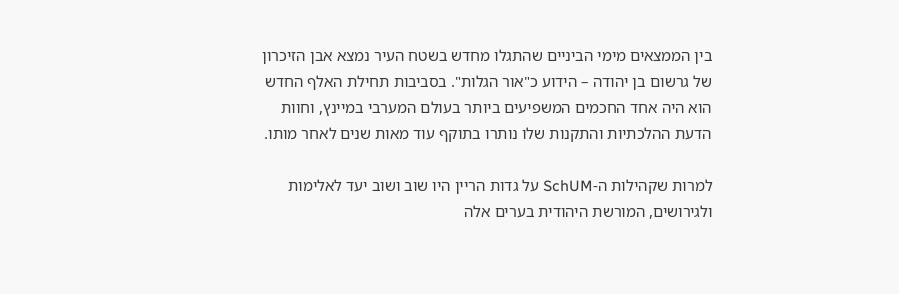בין הממצאים מימי הביניים שהתגלו מחדש בשטח העיר נמצא אבן הזיכרון של גרשום בן יהודה – הידוע כ"אור הגלות". בסביבות תחילת האלף החדש הוא היה אחד החכמים המשפיעים ביותר בעולם המערבי במיינץ, וחוות הדעת ההלכתיות והתקנות שלו נותרו בתוקף עוד מאות שנים לאחר מותו.

למרות שקהילות ה-SchUM על גדות הריין היו שוב ושוב יעד לאלימות ולגירושים, המורשת היהודית בערים אלה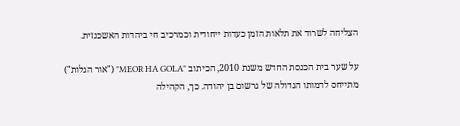הצליחה לשרוד את תלאות הזמן כעדות ייחודית וכמרכיב חי ביהדות האשכנזית.

על שער בית הכנסת החדש משנת 2010, הכיתוב "MEOR HA GOLA" ("אור הגלות") מתייחס לדמותו הגדולה של גרשום בן יהודה. כך, הקהילה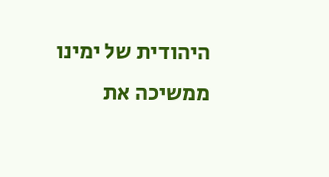היהודית של ימינו ממשיכה את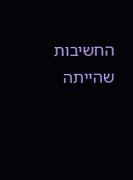החשיבות שהייתה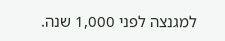למגנצה לפני 1,000 שנה.